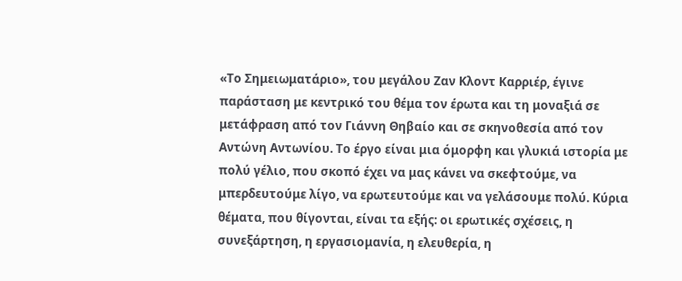«Το Σημειωματάριο», του μεγάλου Ζαν Κλοντ Καρριέρ, έγινε παράσταση με κεντρικό του θέμα τον έρωτα και τη μοναξιά σε μετάφραση από τον Γιάννη Θηβαίο και σε σκηνοθεσία από τον Αντώνη Αντωνίου. Το έργο είναι μια όμορφη και γλυκιά ιστορία με πολύ γέλιο, που σκοπό έχει να μας κάνει να σκεφτούμε, να μπερδευτούμε λίγο, να ερωτευτούμε και να γελάσουμε πολύ. Κύρια θέματα, που θίγονται, είναι τα εξής: οι ερωτικές σχέσεις, η συνεξάρτηση, η εργασιομανία, η ελευθερία, η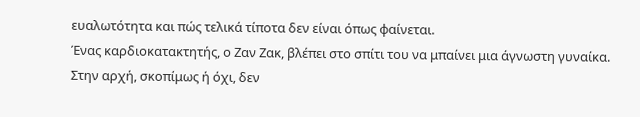ευαλωτότητα και πώς τελικά τίποτα δεν είναι όπως φαίνεται.
Ένας καρδιοκατακτητής, ο Ζαν Ζακ, βλέπει στο σπίτι του να μπαίνει μια άγνωστη γυναίκα. Στην αρχή, σκοπίμως ή όχι, δεν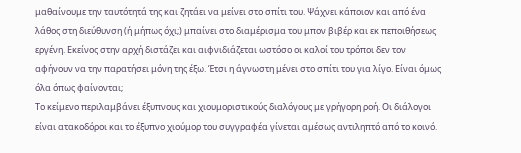μαθαίνουμε την ταυτότητά της και ζητάει να μείνει στο σπίτι του. Ψάχνει κάποιον και από ένα λάθος στη διεύθυνση (ή μήπως όχι;) μπαίνει στο διαμέρισμα του μπον βιβέρ και εκ πεποιθήσεως εργένη. Εκείνος στην αρχή διστάζει και αιφνιδιάζεται ωστόσο οι καλοί του τρόποι δεν τον αφήνουν να την παρατήσει μόνη της έξω. Έτσι η άγνωστη μένει στο σπίτι του για λίγο. Είναι όμως όλα όπως φαίνονται;
Το κείμενο περιλαμβάνει έξυπνους και χιουμοριστικούς διαλόγους με γρήγορη ροή. Οι διάλογοι είναι ατακοδόροι και το έξυπνο χιούμορ του συγγραφέα γίνεται αμέσως αντιληπτό από το κοινό.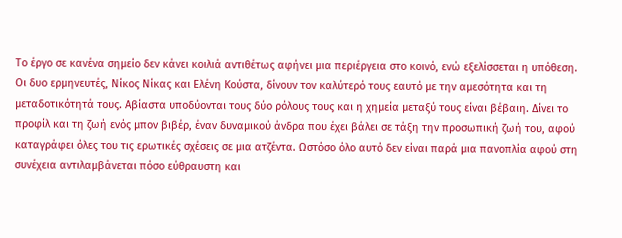Το έργο σε κανένα σημείο δεν κάνει κοιλιά αντιθέτως αφήνει μια περιέργεια στο κοινό, ενώ εξελίσσεται η υπόθεση. Οι δυο ερμηνευτές, Νίκος Νίκας και Ελένη Κούστα, δίνουν τον καλύτερό τους εαυτό με την αμεσότητα και τη μεταδοτικότητά τους. Αβίαστα υποδύονται τους δύο ρόλους τους και η χημεία μεταξύ τους είναι βέβαιη. Δίνει το προφίλ και τη ζωή ενός μπον βιβέρ, έναν δυναμικού άνδρα που έχει βάλει σε τάξη την προσωπική ζωή του, αφού καταγράφει όλες του τις ερωτικές σχέσεις σε μια ατζέντα. Ωστόσο όλο αυτό δεν είναι παρά μια πανοπλία αφού στη συνέχεια αντιλαμβάνεται πόσο εύθραυστη και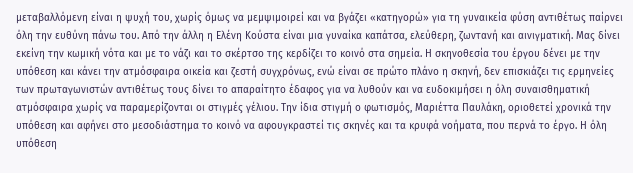μεταβαλλόμενη είναι η ψυχή του, χωρίς όμως να μεμψιμοιρεί και να βγάζει «κατηγορώ» για τη γυναικεία φύση αντιθέτως παίρνει όλη την ευθύνη πάνω του. Από την άλλη η Ελένη Κούστα είναι μια γυναίκα καπάτσα, ελεύθερη, ζωντανή και αινιγματική. Μας δίνει εκείνη την κωμική νότα και με το νάζι και το σκέρτσο της κερδίζει το κοινό στα σημεία. Η σκηνοθεσία του έργου δένει με την υπόθεση και κάνει την ατμόσφαιρα οικεία και ζεστή συγχρόνως, ενώ είναι σε πρώτο πλάνο η σκηνή, δεν επισκιάζει τις ερμηνείες των πρωταγωνιστών αντιθέτως τους δίνει το απαραίτητο έδαφος για να λυθούν και να ευδοκιμήσει η όλη συναισθηματική ατμόσφαιρα χωρίς να παραμερίζονται οι στιγμές γέλιου. Την ίδια στιγμή ο φωτισμός, Μαριέττα Παυλάκη, οριοθετεί χρονικά την υπόθεση και αφήνει στο μεσοδιάστημα το κοινό να αφουγκραστεί τις σκηνές και τα κρυφά νοήματα, που περνά το έργο. Η όλη υπόθεση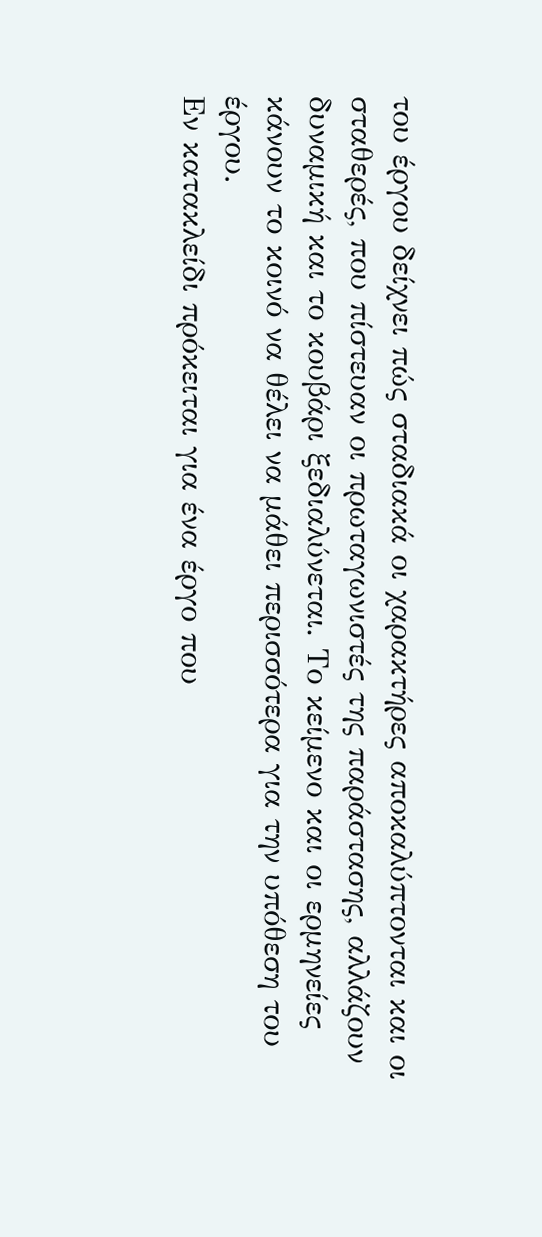του έργου δείχνει πώς σταδιακά οι χαρακτήρες αποκαλύπτονται και οι σταθερές, που πίστευαν οι πρωταγωνιστές της παράστασης, αλλάζουν δυναμική και το κουβάρι ξεδιαλύνεται. Το κείμενο και οι ερμηνείες κάνουν το κοινό να θέλει να μάθει περισσότερα για την υπόθεση του έργου.
Εν κατακλείδι πρόκειται για ένα έργο που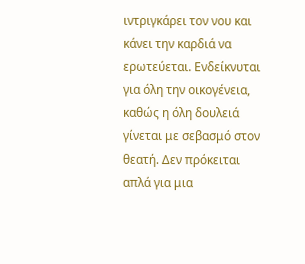ιντριγκάρει τον νου και κάνει την καρδιά να ερωτεύεται. Ενδείκνυται για όλη την οικογένεια, καθώς η όλη δουλειά γίνεται με σεβασμό στον θεατή. Δεν πρόκειται απλά για μια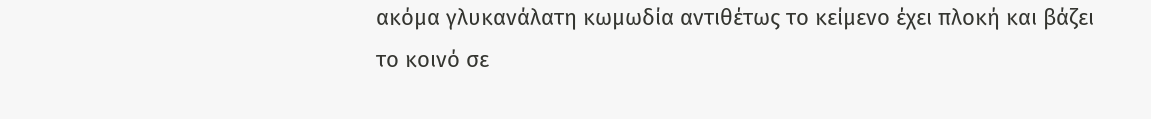ακόμα γλυκανάλατη κωμωδία αντιθέτως το κείμενο έχει πλοκή και βάζει το κοινό σε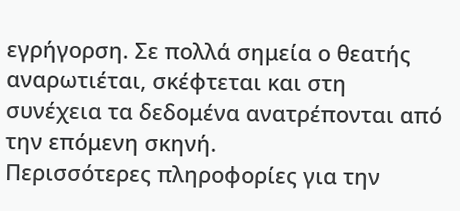εγρήγορση. Σε πολλά σημεία ο θεατής αναρωτιέται, σκέφτεται και στη συνέχεια τα δεδομένα ανατρέπονται από την επόμενη σκηνή.
Περισσότερες πληροφορίες για την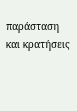παράσταση και κρατήσεις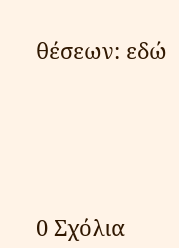θέσεων: εδώ





0 Σχόλια